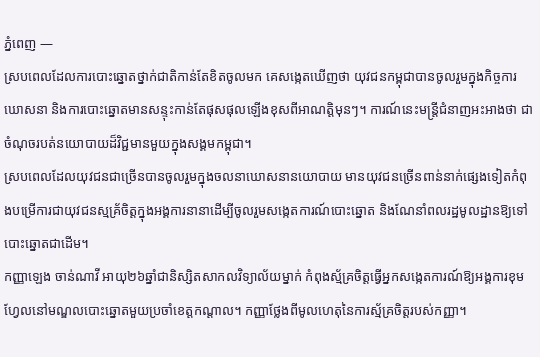ភ្នំពេញ —
ស្របពេលដែលការបោះឆ្នោតថ្នាក់ជាតិកាន់តែខិតចូលមក គេសង្កេតឃើញថា យុវជនកម្ពុជាបានចូលរួមក្នុងកិច្ចការឃោសនា និងការបោះឆ្នោតមានសន្ទុះកាន់តែផុសផុលឡើងខុសពីអាណត្តិមុនៗ។ ការណ៍នេះមន្ត្រីជំនាញអះអាងថា ជាចំណុចរបត់នយោបាយដ៏វិជ្ជមានមួយក្នុងសង្គមកម្ពុជា។
ស្របពេលដែលយុវជនជាច្រើនបានចូលរួមក្នុងចលនាឃោសនានយោបាយ មានយុវជនច្រើនពាន់នាក់ផ្សេងទៀតកំពុងបម្រើការជាយុវជនស្មគ្រ័ចិត្តក្នុងអង្គការនានាដើម្បីចូលរួមសង្កេតការណ៍បោះឆ្នោត និងណែនាំពលរដ្ឋមូលដ្ឋានឱ្យទៅបោះឆ្នោតជាដើម។
កញ្ញាឡេង ចាន់ណាវី អាយុ២៦ឆ្នាំជានិស្សិតសាកលវិទ្យាល័យម្នាក់ កំពុងស្ម័គ្រចិត្តធ្វើអ្នកសង្កេតការណ៍ឱ្យអង្គការខុមហ្វែលនៅមណ្ឌលបោះឆ្នោតមួយប្រចាំខេត្តកណ្តាល។ កញ្ញាថ្លែងពីមូលហេតុនៃការស្ម័គ្រចិត្តរបស់កញ្ញា។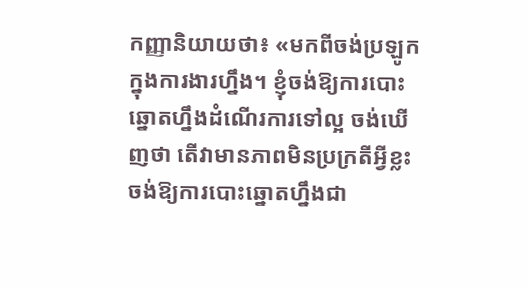កញ្ញានិយាយថា៖ «មកពីចង់ប្រឡូកក្នុងការងារហ្នឹង។ ខ្ញុំចង់ឱ្យការបោះឆ្នោតហ្នឹងដំណើរការទៅល្អ ចង់ឃើញថា តើវាមានភាពមិនប្រក្រតីអ្វីខ្លះ ចង់ឱ្យការបោះឆ្នោតហ្នឹងជា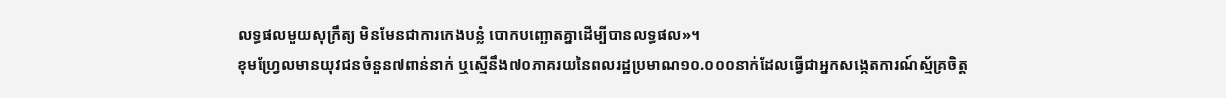លទ្ធផលមួយសុក្រឹត្យ មិនមែនជាការកេងបន្លំ បោកបញ្ឆោតគ្នាដើម្បីបានលទ្ធផល»។
ខុមហ្វ្រែលមានយុវជនចំនួន៧ពាន់នាក់ ឬស្មើនឹង៧០ភាគរយនៃពលរដ្ឋប្រមាណ១០.០០០នាក់ដែលធ្វើជាអ្នកសង្កេតការណ៍ស្ម័គ្រចិត្ត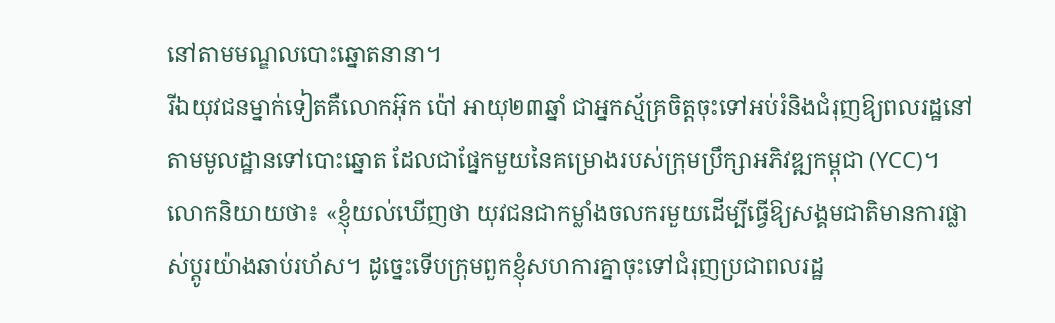នៅតាមមណ្ឌលបោះឆ្នោតនានា។
រីឯយុវជនម្នាក់ទៀតគឺលោកអ៊ុក ប៉ៅ អាយុ២៣ឆ្នាំ ជាអ្នកស្ម័គ្រចិត្តចុះទៅអប់រំនិងជំរុញឱ្យពលរដ្ឋនៅតាមមូលដ្ឋានទៅបោះឆ្នោត ដែលជាផ្នែកមួយនៃគម្រោងរបស់ក្រុមប្រឹក្សាអភិវឌ្ឍកម្ពុជា (YCC)។
លោកនិយាយថា៖ «ខ្ញុំយល់ឃើញថា យុវជនជាកម្លាំងចលករមួយដើម្បីធ្វើឱ្យសង្គមជាតិមានការផ្លាស់ប្តូរយ៉ាងឆាប់រហ័ស។ ដូច្នេះទើបក្រុមពួកខ្ញុំសហការគ្នាចុះទៅជំរុញប្រជាពលរដ្ឋ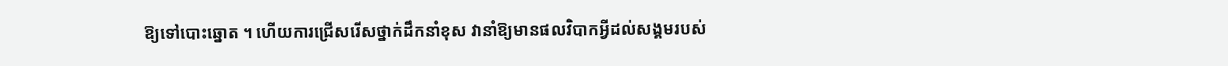ឱ្យទៅបោះឆ្នោត ។ ហើយការជ្រើសរើសថ្នាក់ដឹកនាំខុស វានាំឱ្យមានផលវិបាកអ្វីដល់សង្គមរបស់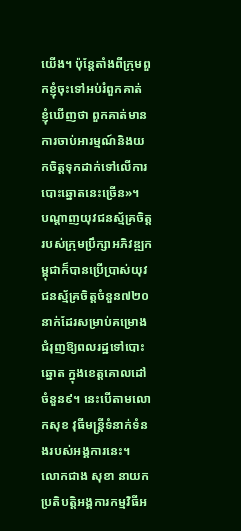យើង។ ប៉ុន្តែតាំងពីក្រុមពួកខ្ញុំចុះទៅអប់រំពួកគាត់ ខ្ញុំឃើញថា ពួកគាត់មានការចាប់អារម្មណ៍និងយកចិត្តទុកដាក់ទៅលើការបោះឆ្នោតនេះច្រើន»។
បណ្តាញយុវជនស្ម័គ្រចិត្តរបស់ក្រុមប្រឹក្សាអភិវឌ្ឍកម្ពុជាក៏បានប្រើប្រាស់យុវជនស្ម័គ្រចិត្តចំនួន៧២០នាក់ដែរសម្រាប់គម្រោងជំរុញឱ្យពលរដ្ឋទៅបោះឆ្នោត ក្នុងខេត្តគោលដៅចំនួន៩។ នេះបើតាមលោកសុខ វុធីមន្ត្រីទំនាក់ទំនងរបស់អង្គការនេះ។
លោកជាង សុខា នាយកប្រតិបត្តិអង្គការកម្មវិធីអ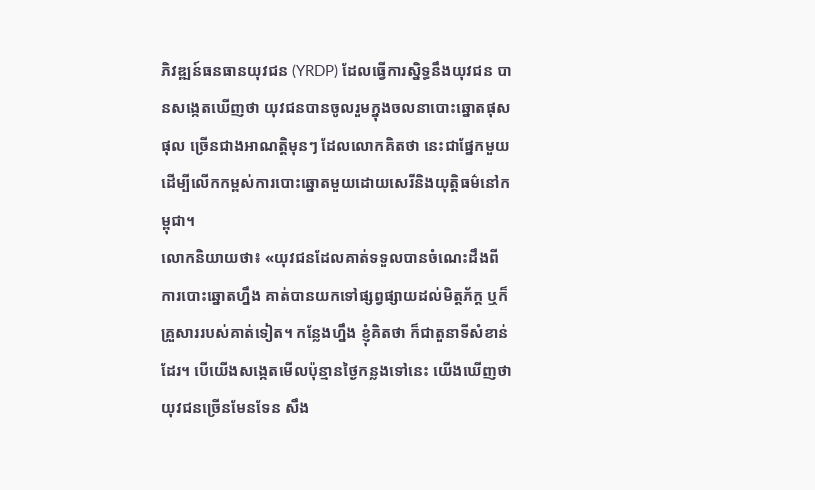ភិវឌ្ឍន៍ធនធានយុវជន (YRDP) ដែលធ្វើការស្និទ្ធនឹងយុវជន បានសង្កេតឃើញថា យុវជនបានចូលរួមក្នុងចលនាបោះឆ្នោតផុសផុល ច្រើនជាងអាណត្តិមុនៗ ដែលលោកគិតថា នេះជាផ្នែកមួយដើម្បីលើកកម្ពស់ការបោះឆ្នោតមួយដោយសេរីនិងយុត្តិធម៌នៅកម្ពុជា។
លោកនិយាយថា៖ «យុវជនដែលគាត់ទទួលបានចំណេះដឹងពីការបោះឆ្នោតហ្នឹង គាត់បានយកទៅផ្សព្វផ្សាយដល់មិត្តភ័ក្ត ឬក៏គ្រួសាររបស់គាត់ទៀត។ កន្លែងហ្នឹង ខ្ញុំគិតថា ក៏ជាតួនាទីសំខាន់ដែរ។ បើយើងសង្កេតមើលប៉ុន្មានថ្ងៃកន្លងទៅនេះ យើងឃើញថា យុវជនច្រើនមែនទែន សឹង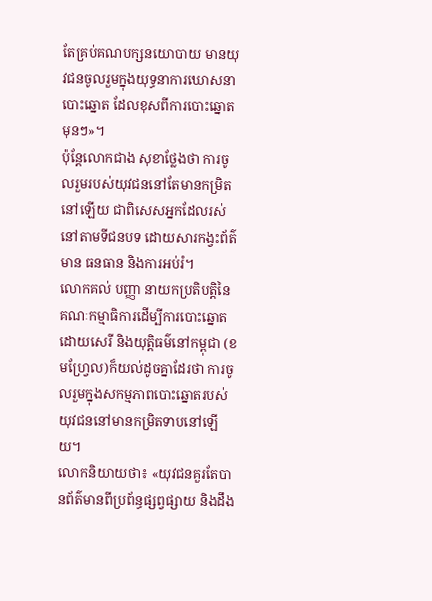តែគ្រប់គណបក្សនយោបាយ មានយុវជនចូលរួមក្នុងយុទ្ធនាការឃោសនាបោះឆ្នោត ដែលខុសពីការបោះឆ្នោតមុនៗ»។
ប៉ុន្តែលោកជាង សុខាថ្លែងថា ការចូលរួមរបស់យុវជននៅតែមានកម្រិតនៅឡើយ ជាពិសេសអ្នកដែលរស់នៅតាមទីជនបទ ដោយសារកង្វះព័ត៌មាន ធនធាន និងការអប់រំ។
លោកគល់ បញ្ញា នាយកប្រតិបត្តិនៃគណៈកម្មាធិការដើម្បីការបោះឆ្នោតដោយសេរី និងយុត្តិធម៌នៅកម្ពុជា (ខមហ្វ្រែល)ក៏យល់ដូចគ្នាដែរថា ការចូលរួមក្នុងសកម្មភាពបោះឆ្នោតរបស់យុវជននៅមានកម្រិតទាបនៅឡើយ។
លោកនិយាយថា៖ «យុវជនគួរតែបានព័ត៌មានពីប្រព័ន្ធផ្សព្វផ្សាយ និងដឹង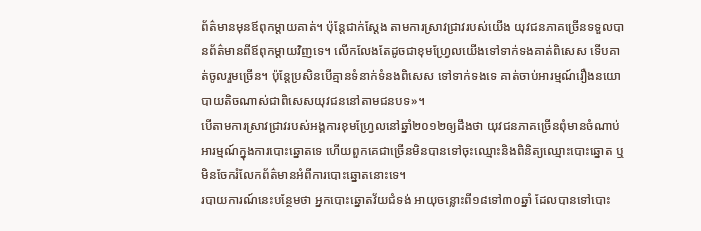ព័ត៌មានមុនឪពុកម្តាយគាត់។ ប៉ុន្តែជាក់ស្តែង តាមការស្រាវជ្រាវរបស់យើង យុវជនភាគច្រើនទទួលបានព័ត៌មានពីឪពុកម្តាយវិញទេ។ លើកលែងតែដូចជាខុមហ្វ្រែលយើងទៅទាក់ទងគាត់ពិសេស ទើបគាត់ចូលរួមច្រើន។ ប៉ុន្តែប្រសិនបើគ្មានទំនាក់ទំនងពិសេស ទៅទាក់ទងទេ គាត់ចាប់អារម្មណ៍រឿងនយោបាយតិចណាស់ជាពិសេសយុវជននៅតាមជនបទ»។
បើតាមការស្រាវជ្រាវរបស់អង្គការខុមហ្វ្រែលនៅឆ្នាំ២០១២ឲ្យដឹងថា យុវជនភាគច្រើនពុំមានចំណាប់អារម្មណ៍ក្នុងការបោះឆ្នោតទេ ហើយពួកគេជាច្រើនមិនបានទៅចុះឈ្មោះនិងពិនិត្យឈ្មោះបោះឆ្នោត ឬមិនចែករំលែកព័ត៌មានអំពីការបោះឆ្នោតនោះទេ។
របាយការណ៍នេះបន្ថែមថា អ្នកបោះឆ្នោតវ័យជំទង់ អាយុចន្លោះពី១៨ទៅ៣០ឆ្នាំ ដែលបានទៅបោះ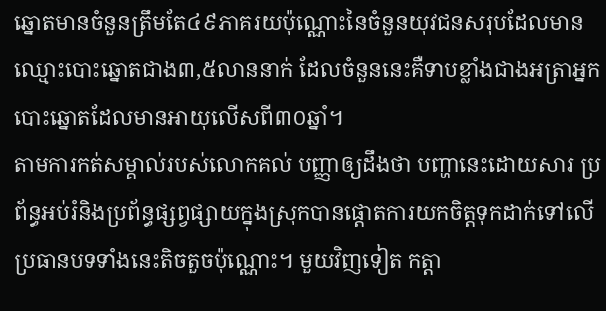ឆ្នោតមានចំនួនត្រឹមតែ៤៩ភាគរយប៉ុណ្ណោះនៃចំនួនយុវជនសរុបដែលមានឈ្មោះបោះឆ្នោតជាង៣,៥លាននាក់ ដែលចំនួននេះគឺទាបខ្លាំងជាងអត្រាអ្នកបោះឆ្នោតដែលមានអាយុលើសពី៣០ឆ្នាំ។
តាមការកត់សម្គាល់របស់លោកគល់ បញ្ញាឲ្យដឹងថា បញ្ហានេះដោយសារ ប្រព័ន្ធអប់រំនិងប្រព័ន្ធផ្សព្វផ្សាយក្នុងស្រុកបានផ្តោតការយកចិត្តទុកដាក់ទៅលើប្រធានបទទាំងនេះតិចតួចប៉ុណ្ណោះ។ មួយវិញទៀត កត្តា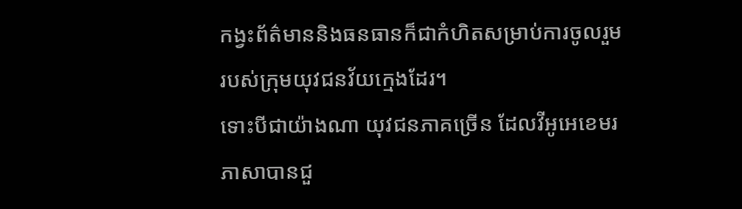កង្វះព័ត៌មាននិងធនធានក៏ជាកំហិតសម្រាប់ការចូលរួមរបស់ក្រុមយុវជនវ័យក្មេងដែរ។
ទោះបីជាយ៉ាងណា យុវជនភាគច្រើន ដែលវីអូអេខេមរភាសាបានជួ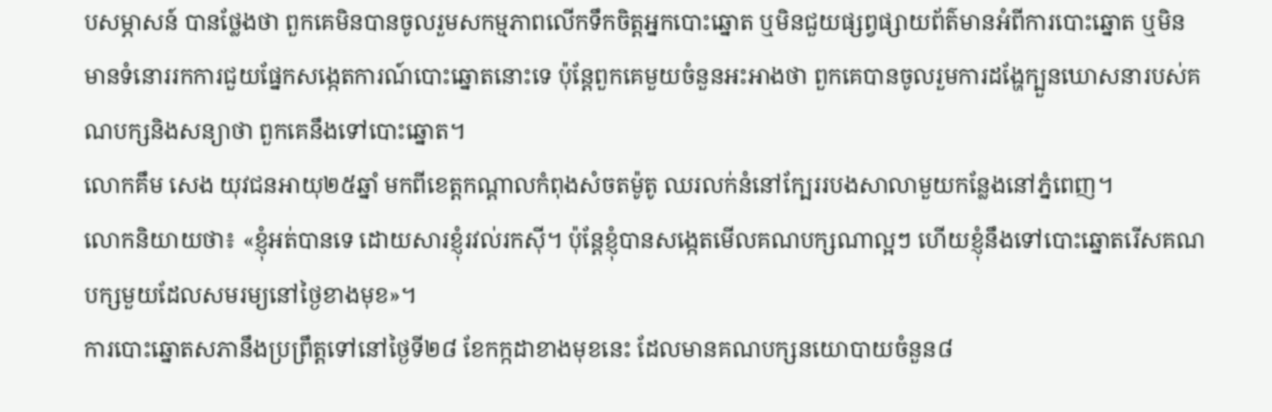បសម្ភាសន៍ បានថ្លែងថា ពួកគេមិនបានចូលរួមសកម្មភាពលើកទឹកចិត្តអ្នកបោះឆ្នោត ឬមិនជួយផ្សព្វផ្សាយព័ត៌មានអំពីការបោះឆ្នោត ឬមិនមានទំនោររកការជួយផ្នែកសង្កេតការណ៍បោះឆ្នោតនោះទេ ប៉ុន្តែពួកគេមួយចំនួនអះអាងថា ពួកគេបានចូលរួមការដង្ហែក្បួនឃោសនារបស់គណបក្សនិងសន្យាថា ពួកគេនឹងទៅបោះឆ្នោត។
លោកគឹម សេង យុវជនអាយុ២៥ឆ្នាំ មកពីខេត្តកណ្តាលកំពុងសំចតម៉ូតូ ឈរលក់នំនៅក្បែររបងសាលាមួយកន្លែងនៅភ្នំពេញ។
លោកនិយាយថា៖ «ខ្ញុំអត់បានទេ ដោយសារខ្ញុំរវល់រកស៊ី។ ប៉ុន្តែខ្ញុំបានសង្កេតមើលគណបក្សណាល្អៗ ហើយខ្ញុំនឹងទៅបោះឆ្នោតរើសគណបក្សមួយដែលសមរម្យនៅថ្ងៃខាងមុខ»។
ការបោះឆ្នោតសភានឹងប្រព្រឹត្តទៅនៅថ្ងៃទី២៨ ខែកក្កដាខាងមុខនេះ ដែលមានគណបក្សនយោបាយចំនួន៨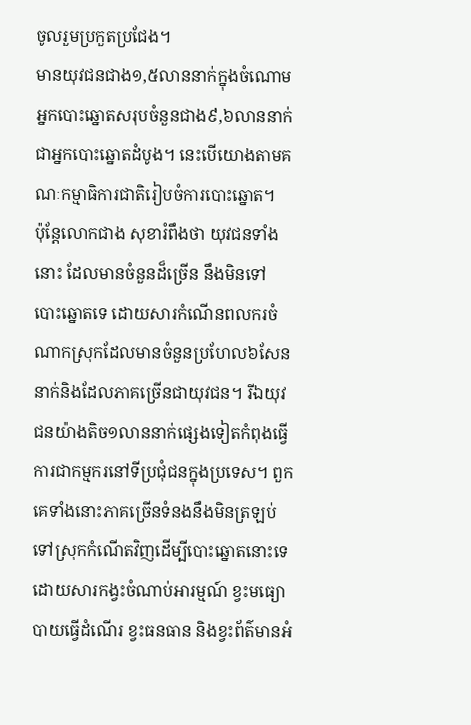ចូលរួមប្រកួតប្រជែង។
មានយុវជនជាង១,៥លាននាក់ក្នុងចំណោមអ្នកបោះឆ្នោតសរុបចំនួនជាង៩,៦លាននាក់ ជាអ្នកបោះឆ្នោតដំបូង។ នេះបើយោងតាមគណៈកម្មាធិការជាតិរៀបចំការបោះឆ្នោត។
ប៉ុន្តែលោកជាង សុខារំពឹងថា យុវជនទាំងនោះ ដែលមានចំនួនដ៏ច្រើន នឹងមិនទៅបោះឆ្នោតទេ ដោយសារកំណើនពលករចំណាកស្រុកដែលមានចំនួនប្រហែល៦សែននាក់និងដែលភាគច្រើនជាយុវជន។ រីឯយុវជនយ៉ាងតិច១លាននាក់ផ្សេងទៀតកំពុងធ្វើការជាកម្មករនៅទីប្រជុំជនក្នុងប្រទេស។ ពួកគេទាំងនោះភាគច្រើនទំនងនឹងមិនត្រឡប់ទៅស្រុកកំណើតវិញដើម្បីបោះឆ្នោតនោះទេ ដោយសារកង្វះចំណាប់អារម្មណ៍ ខ្វះមធ្យោបាយធ្វើដំណើរ ខ្វះធនធាន និងខ្វះព័ត៌មានអំ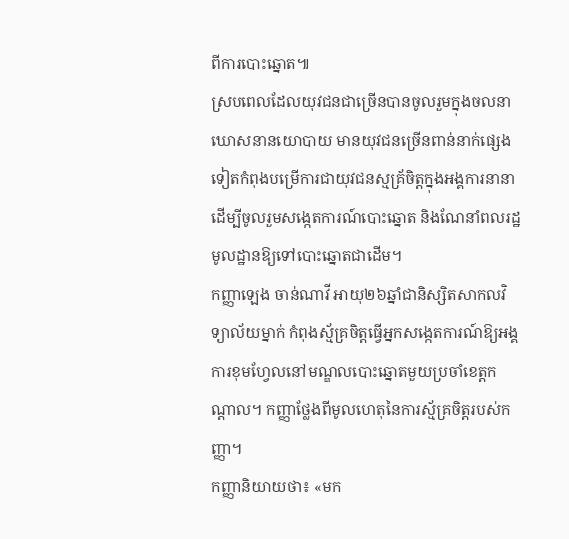ពីការបោះឆ្នោត៕
ស្របពេលដែលយុវជនជាច្រើនបានចូលរួមក្នុងចលនាឃោសនានយោបាយ មានយុវជនច្រើនពាន់នាក់ផ្សេងទៀតកំពុងបម្រើការជាយុវជនស្មគ្រ័ចិត្តក្នុងអង្គការនានាដើម្បីចូលរួមសង្កេតការណ៍បោះឆ្នោត និងណែនាំពលរដ្ឋមូលដ្ឋានឱ្យទៅបោះឆ្នោតជាដើម។
កញ្ញាឡេង ចាន់ណាវី អាយុ២៦ឆ្នាំជានិស្សិតសាកលវិទ្យាល័យម្នាក់ កំពុងស្ម័គ្រចិត្តធ្វើអ្នកសង្កេតការណ៍ឱ្យអង្គការខុមហ្វែលនៅមណ្ឌលបោះឆ្នោតមួយប្រចាំខេត្តកណ្តាល។ កញ្ញាថ្លែងពីមូលហេតុនៃការស្ម័គ្រចិត្តរបស់កញ្ញា។
កញ្ញានិយាយថា៖ «មក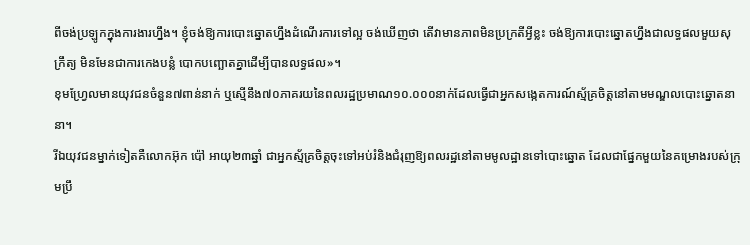ពីចង់ប្រឡូកក្នុងការងារហ្នឹង។ ខ្ញុំចង់ឱ្យការបោះឆ្នោតហ្នឹងដំណើរការទៅល្អ ចង់ឃើញថា តើវាមានភាពមិនប្រក្រតីអ្វីខ្លះ ចង់ឱ្យការបោះឆ្នោតហ្នឹងជាលទ្ធផលមួយសុក្រឹត្យ មិនមែនជាការកេងបន្លំ បោកបញ្ឆោតគ្នាដើម្បីបានលទ្ធផល»។
ខុមហ្វ្រែលមានយុវជនចំនួន៧ពាន់នាក់ ឬស្មើនឹង៧០ភាគរយនៃពលរដ្ឋប្រមាណ១០.០០០នាក់ដែលធ្វើជាអ្នកសង្កេតការណ៍ស្ម័គ្រចិត្តនៅតាមមណ្ឌលបោះឆ្នោតនានា។
រីឯយុវជនម្នាក់ទៀតគឺលោកអ៊ុក ប៉ៅ អាយុ២៣ឆ្នាំ ជាអ្នកស្ម័គ្រចិត្តចុះទៅអប់រំនិងជំរុញឱ្យពលរដ្ឋនៅតាមមូលដ្ឋានទៅបោះឆ្នោត ដែលជាផ្នែកមួយនៃគម្រោងរបស់ក្រុមប្រឹ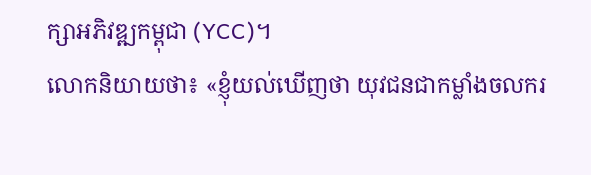ក្សាអភិវឌ្ឍកម្ពុជា (YCC)។
លោកនិយាយថា៖ «ខ្ញុំយល់ឃើញថា យុវជនជាកម្លាំងចលករ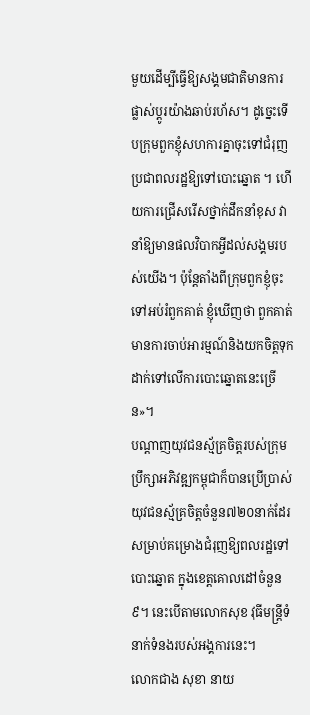មួយដើម្បីធ្វើឱ្យសង្គមជាតិមានការផ្លាស់ប្តូរយ៉ាងឆាប់រហ័ស។ ដូច្នេះទើបក្រុមពួកខ្ញុំសហការគ្នាចុះទៅជំរុញប្រជាពលរដ្ឋឱ្យទៅបោះឆ្នោត ។ ហើយការជ្រើសរើសថ្នាក់ដឹកនាំខុស វានាំឱ្យមានផលវិបាកអ្វីដល់សង្គមរបស់យើង។ ប៉ុន្តែតាំងពីក្រុមពួកខ្ញុំចុះទៅអប់រំពួកគាត់ ខ្ញុំឃើញថា ពួកគាត់មានការចាប់អារម្មណ៍និងយកចិត្តទុកដាក់ទៅលើការបោះឆ្នោតនេះច្រើន»។
បណ្តាញយុវជនស្ម័គ្រចិត្តរបស់ក្រុមប្រឹក្សាអភិវឌ្ឍកម្ពុជាក៏បានប្រើប្រាស់យុវជនស្ម័គ្រចិត្តចំនួន៧២០នាក់ដែរសម្រាប់គម្រោងជំរុញឱ្យពលរដ្ឋទៅបោះឆ្នោត ក្នុងខេត្តគោលដៅចំនួន៩។ នេះបើតាមលោកសុខ វុធីមន្ត្រីទំនាក់ទំនងរបស់អង្គការនេះ។
លោកជាង សុខា នាយ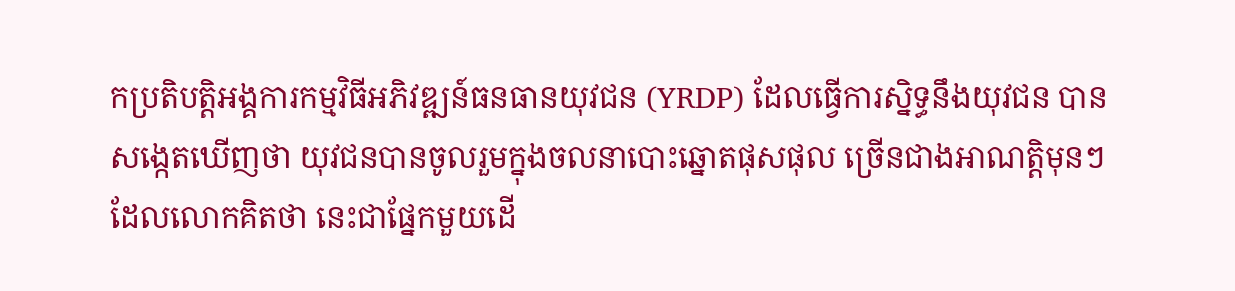កប្រតិបត្តិអង្គការកម្មវិធីអភិវឌ្ឍន៍ធនធានយុវជន (YRDP) ដែលធ្វើការស្និទ្ធនឹងយុវជន បានសង្កេតឃើញថា យុវជនបានចូលរួមក្នុងចលនាបោះឆ្នោតផុសផុល ច្រើនជាងអាណត្តិមុនៗ ដែលលោកគិតថា នេះជាផ្នែកមួយដើ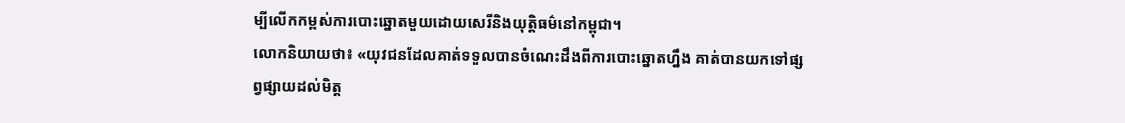ម្បីលើកកម្ពស់ការបោះឆ្នោតមួយដោយសេរីនិងយុត្តិធម៌នៅកម្ពុជា។
លោកនិយាយថា៖ «យុវជនដែលគាត់ទទួលបានចំណេះដឹងពីការបោះឆ្នោតហ្នឹង គាត់បានយកទៅផ្សព្វផ្សាយដល់មិត្ត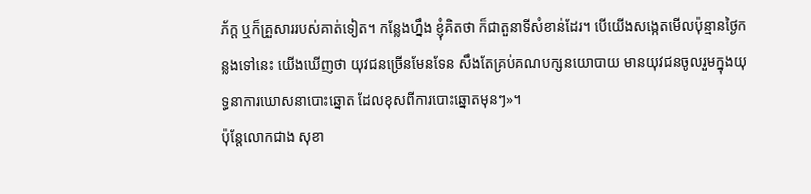ភ័ក្ត ឬក៏គ្រួសាររបស់គាត់ទៀត។ កន្លែងហ្នឹង ខ្ញុំគិតថា ក៏ជាតួនាទីសំខាន់ដែរ។ បើយើងសង្កេតមើលប៉ុន្មានថ្ងៃកន្លងទៅនេះ យើងឃើញថា យុវជនច្រើនមែនទែន សឹងតែគ្រប់គណបក្សនយោបាយ មានយុវជនចូលរួមក្នុងយុទ្ធនាការឃោសនាបោះឆ្នោត ដែលខុសពីការបោះឆ្នោតមុនៗ»។
ប៉ុន្តែលោកជាង សុខា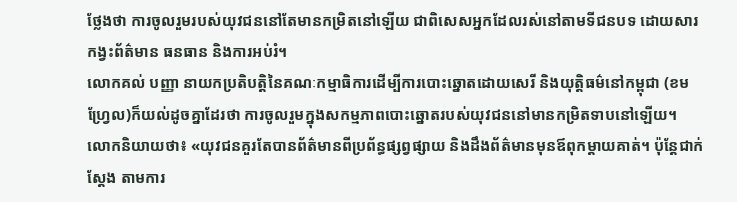ថ្លែងថា ការចូលរួមរបស់យុវជននៅតែមានកម្រិតនៅឡើយ ជាពិសេសអ្នកដែលរស់នៅតាមទីជនបទ ដោយសារកង្វះព័ត៌មាន ធនធាន និងការអប់រំ។
លោកគល់ បញ្ញា នាយកប្រតិបត្តិនៃគណៈកម្មាធិការដើម្បីការបោះឆ្នោតដោយសេរី និងយុត្តិធម៌នៅកម្ពុជា (ខមហ្វ្រែល)ក៏យល់ដូចគ្នាដែរថា ការចូលរួមក្នុងសកម្មភាពបោះឆ្នោតរបស់យុវជននៅមានកម្រិតទាបនៅឡើយ។
លោកនិយាយថា៖ «យុវជនគួរតែបានព័ត៌មានពីប្រព័ន្ធផ្សព្វផ្សាយ និងដឹងព័ត៌មានមុនឪពុកម្តាយគាត់។ ប៉ុន្តែជាក់ស្តែង តាមការ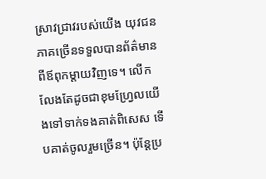ស្រាវជ្រាវរបស់យើង យុវជនភាគច្រើនទទួលបានព័ត៌មានពីឪពុកម្តាយវិញទេ។ លើកលែងតែដូចជាខុមហ្វ្រែលយើងទៅទាក់ទងគាត់ពិសេស ទើបគាត់ចូលរួមច្រើន។ ប៉ុន្តែប្រ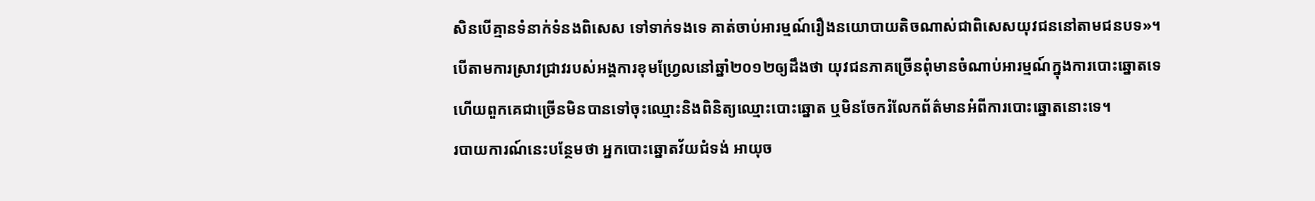សិនបើគ្មានទំនាក់ទំនងពិសេស ទៅទាក់ទងទេ គាត់ចាប់អារម្មណ៍រឿងនយោបាយតិចណាស់ជាពិសេសយុវជននៅតាមជនបទ»។
បើតាមការស្រាវជ្រាវរបស់អង្គការខុមហ្វ្រែលនៅឆ្នាំ២០១២ឲ្យដឹងថា យុវជនភាគច្រើនពុំមានចំណាប់អារម្មណ៍ក្នុងការបោះឆ្នោតទេ ហើយពួកគេជាច្រើនមិនបានទៅចុះឈ្មោះនិងពិនិត្យឈ្មោះបោះឆ្នោត ឬមិនចែករំលែកព័ត៌មានអំពីការបោះឆ្នោតនោះទេ។
របាយការណ៍នេះបន្ថែមថា អ្នកបោះឆ្នោតវ័យជំទង់ អាយុច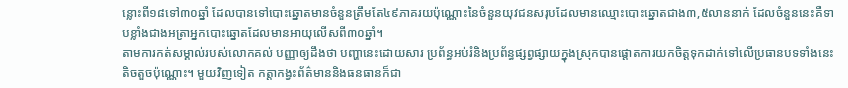ន្លោះពី១៨ទៅ៣០ឆ្នាំ ដែលបានទៅបោះឆ្នោតមានចំនួនត្រឹមតែ៤៩ភាគរយប៉ុណ្ណោះនៃចំនួនយុវជនសរុបដែលមានឈ្មោះបោះឆ្នោតជាង៣,៥លាននាក់ ដែលចំនួននេះគឺទាបខ្លាំងជាងអត្រាអ្នកបោះឆ្នោតដែលមានអាយុលើសពី៣០ឆ្នាំ។
តាមការកត់សម្គាល់របស់លោកគល់ បញ្ញាឲ្យដឹងថា បញ្ហានេះដោយសារ ប្រព័ន្ធអប់រំនិងប្រព័ន្ធផ្សព្វផ្សាយក្នុងស្រុកបានផ្តោតការយកចិត្តទុកដាក់ទៅលើប្រធានបទទាំងនេះតិចតួចប៉ុណ្ណោះ។ មួយវិញទៀត កត្តាកង្វះព័ត៌មាននិងធនធានក៏ជា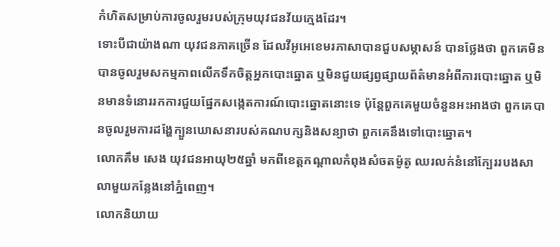កំហិតសម្រាប់ការចូលរួមរបស់ក្រុមយុវជនវ័យក្មេងដែរ។
ទោះបីជាយ៉ាងណា យុវជនភាគច្រើន ដែលវីអូអេខេមរភាសាបានជួបសម្ភាសន៍ បានថ្លែងថា ពួកគេមិនបានចូលរួមសកម្មភាពលើកទឹកចិត្តអ្នកបោះឆ្នោត ឬមិនជួយផ្សព្វផ្សាយព័ត៌មានអំពីការបោះឆ្នោត ឬមិនមានទំនោររកការជួយផ្នែកសង្កេតការណ៍បោះឆ្នោតនោះទេ ប៉ុន្តែពួកគេមួយចំនួនអះអាងថា ពួកគេបានចូលរួមការដង្ហែក្បួនឃោសនារបស់គណបក្សនិងសន្យាថា ពួកគេនឹងទៅបោះឆ្នោត។
លោកគឹម សេង យុវជនអាយុ២៥ឆ្នាំ មកពីខេត្តកណ្តាលកំពុងសំចតម៉ូតូ ឈរលក់នំនៅក្បែររបងសាលាមួយកន្លែងនៅភ្នំពេញ។
លោកនិយាយ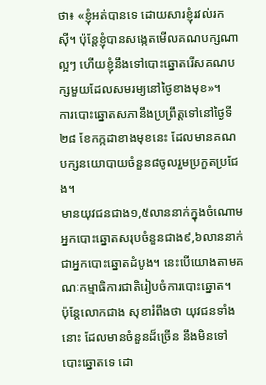ថា៖ «ខ្ញុំអត់បានទេ ដោយសារខ្ញុំរវល់រកស៊ី។ ប៉ុន្តែខ្ញុំបានសង្កេតមើលគណបក្សណាល្អៗ ហើយខ្ញុំនឹងទៅបោះឆ្នោតរើសគណបក្សមួយដែលសមរម្យនៅថ្ងៃខាងមុខ»។
ការបោះឆ្នោតសភានឹងប្រព្រឹត្តទៅនៅថ្ងៃទី២៨ ខែកក្កដាខាងមុខនេះ ដែលមានគណបក្សនយោបាយចំនួន៨ចូលរួមប្រកួតប្រជែង។
មានយុវជនជាង១,៥លាននាក់ក្នុងចំណោមអ្នកបោះឆ្នោតសរុបចំនួនជាង៩,៦លាននាក់ ជាអ្នកបោះឆ្នោតដំបូង។ នេះបើយោងតាមគណៈកម្មាធិការជាតិរៀបចំការបោះឆ្នោត។
ប៉ុន្តែលោកជាង សុខារំពឹងថា យុវជនទាំងនោះ ដែលមានចំនួនដ៏ច្រើន នឹងមិនទៅបោះឆ្នោតទេ ដោ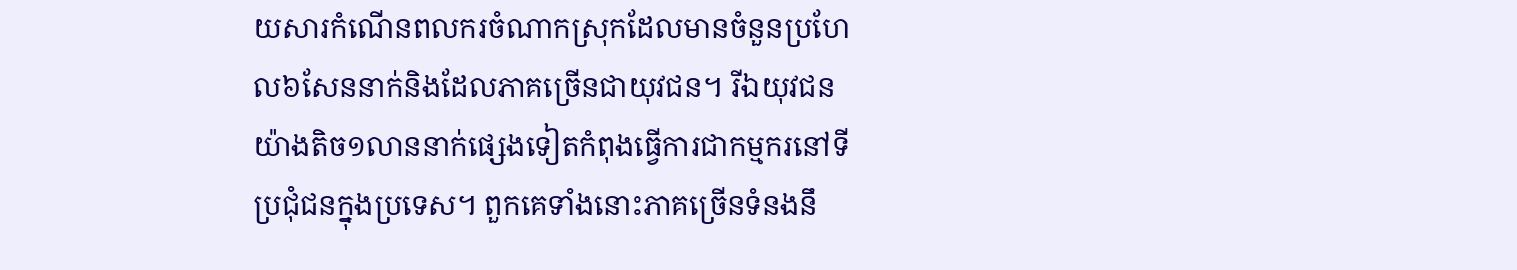យសារកំណើនពលករចំណាកស្រុកដែលមានចំនួនប្រហែល៦សែននាក់និងដែលភាគច្រើនជាយុវជន។ រីឯយុវជនយ៉ាងតិច១លាននាក់ផ្សេងទៀតកំពុងធ្វើការជាកម្មករនៅទីប្រជុំជនក្នុងប្រទេស។ ពួកគេទាំងនោះភាគច្រើនទំនងនឹ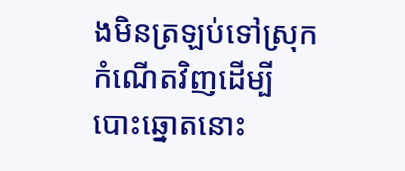ងមិនត្រឡប់ទៅស្រុកកំណើតវិញដើម្បីបោះឆ្នោតនោះ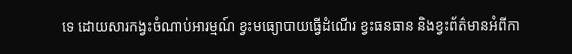ទេ ដោយសារកង្វះចំណាប់អារម្មណ៍ ខ្វះមធ្យោបាយធ្វើដំណើរ ខ្វះធនធាន និងខ្វះព័ត៌មានអំពីកា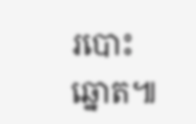របោះឆ្នោត៕